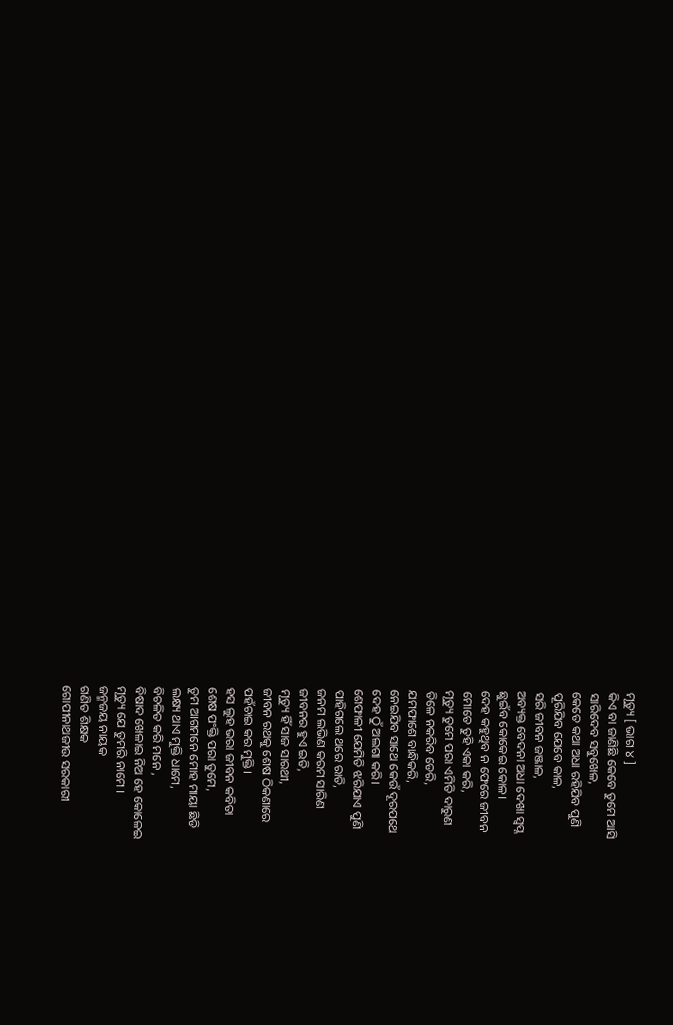ମୃତ୍ୟୁ [ ଭାଗ ୪ ]
କିଏ ବା ଜାଣିଛି କେବେ ତୁମେ ଆସି
ସାରିଦେବ ସବୁଖେଳ,
କେତେ କଥା ଅଧା ରହିଯିବ ପୁଣି
ପୂରିଯିବ ଯେବେ କାଳ,
ସରି ଜୀବନ ଜଞ୍ଜାଳ,
ଅବ୍ୟକ୍ତ ବେଦନା ଅଧା ଦେଖା ସ୍ୱପ୍ନ
ଛୁଇଁବ କୋକେଇ କୋଳ।
ଦେହ କହୁଥିବ ନ ଫେରେ ଜୀବନ
ମୋତେ ତୁହି ଏକା କରି,
ମୃତ୍ୟୁ ତୁମେ ପରା ଏମିତି ଦାରୁଣ
ତିଳେ ନକରିବ ଡେରି,
ଯମଫାଶେ ବାନ୍ଧିକରି,
ନେଇଯିବ ସାଥେ କେଉଁ ଦୂରପଥେ
ଦେହ ଠୁଁ ଅଲଗା କରି।
ଶେଫାଳୀ ଯେମିତି ଝରିଯାଏ ପୁଣି
ପାହିଗଲେ ଥରେ ରାତି,
ଜନମ ଲଭିଣ କରମ ସାରିଣ
ଜୀବନର ହୁଏ ଇତି,
ମୃତ୍ୟୁ ହିଁ ସାଜ ସାରଥୀ,
ଜୀବନ ରଥକୁ ଶେଷ ଠିକଣାରେ
ପହଁଚାଇ କର ମୁକ୍ତି।
ହସ ଲୁହ ଭରା ଜୀବନ କବିତା
ଶେଷ ପଂକ୍ତି ପରା ତୁମେ,
ତୁମ ଆଗମନେ ମୋହ ମାୟା ଛିଡି
ଲକ୍ଷ୍ୟ ଥାଏ ମୁକ୍ତି ଧାମେ,
ବିଚଳିତ କରି ମନେ ,
ବିଷାଦ ଖେଳାଇ ନିଅ ହେ କୋଳେଇ
ମୃତ୍ୟୁ ଯେ ତୁମରି ନାମେ ।
ଜନ୍ମଜୟ ନାୟକ
ଗଣିତ ଶିକ୍ଷକ
ଗୋପୀନାଥଜୀଉ ସରକାରୀ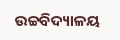ଉଚ୍ଚବିଦ୍ୟାଳୟ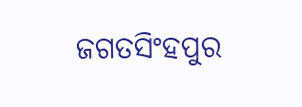ଜଗତସିଂହପୁର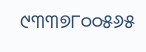୯୩୩୭୮୦୦୫୬୫